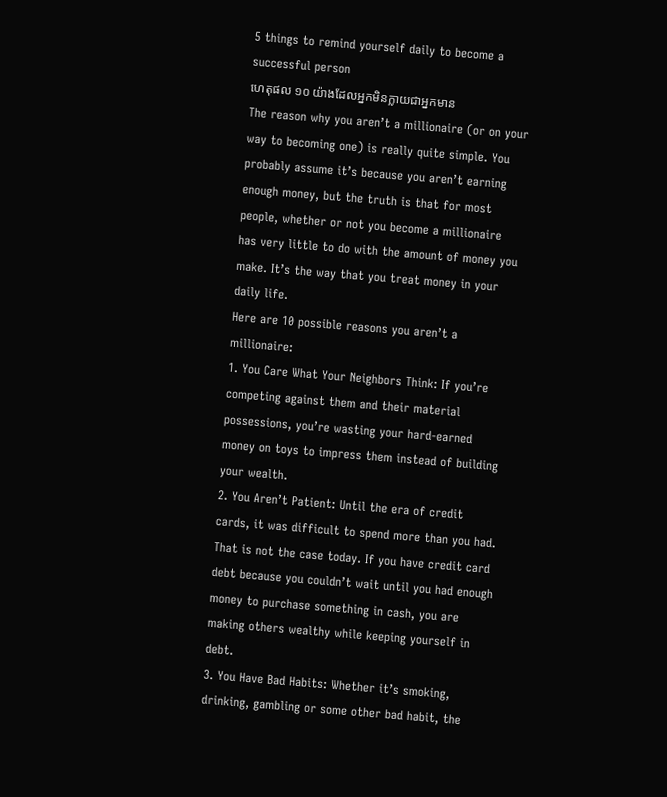5 things to remind yourself daily to become a successful person
ហេតុផល ១០ យ៉ាងដែលអ្នកមិនក្លាយជាអ្នកមាន
The reason why you aren’t a millionaire (or on your way to becoming one) is really quite simple. You probably assume it’s because you aren’t earning enough money, but the truth is that for most people, whether or not you become a millionaire has very little to do with the amount of money you make. It’s the way that you treat money in your daily life.
Here are 10 possible reasons you aren’t a millionaire:
1. You Care What Your Neighbors Think: If you’re competing against them and their material possessions, you’re wasting your hard-earned money on toys to impress them instead of building your wealth.
2. You Aren’t Patient: Until the era of credit cards, it was difficult to spend more than you had. That is not the case today. If you have credit card debt because you couldn’t wait until you had enough money to purchase something in cash, you are making others wealthy while keeping yourself in debt.
3. You Have Bad Habits: Whether it’s smoking, drinking, gambling or some other bad habit, the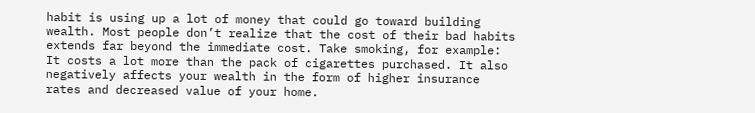habit is using up a lot of money that could go toward building wealth. Most people don’t realize that the cost of their bad habits extends far beyond the immediate cost. Take smoking, for example: It costs a lot more than the pack of cigarettes purchased. It also negatively affects your wealth in the form of higher insurance rates and decreased value of your home.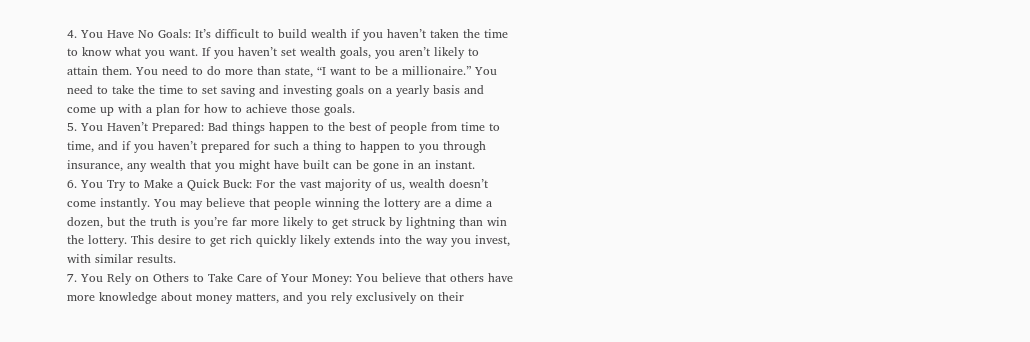4. You Have No Goals: It’s difficult to build wealth if you haven’t taken the time to know what you want. If you haven’t set wealth goals, you aren’t likely to attain them. You need to do more than state, “I want to be a millionaire.” You need to take the time to set saving and investing goals on a yearly basis and come up with a plan for how to achieve those goals.
5. You Haven’t Prepared: Bad things happen to the best of people from time to time, and if you haven’t prepared for such a thing to happen to you through insurance, any wealth that you might have built can be gone in an instant.
6. You Try to Make a Quick Buck: For the vast majority of us, wealth doesn’t come instantly. You may believe that people winning the lottery are a dime a dozen, but the truth is you’re far more likely to get struck by lightning than win the lottery. This desire to get rich quickly likely extends into the way you invest, with similar results.
7. You Rely on Others to Take Care of Your Money: You believe that others have more knowledge about money matters, and you rely exclusively on their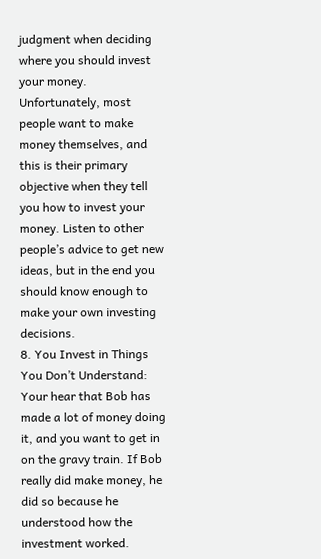judgment when deciding where you should invest your money. Unfortunately, most people want to make money themselves, and this is their primary objective when they tell you how to invest your money. Listen to other people’s advice to get new ideas, but in the end you should know enough to make your own investing decisions.
8. You Invest in Things You Don’t Understand: Your hear that Bob has made a lot of money doing it, and you want to get in on the gravy train. If Bob really did make money, he did so because he understood how the investment worked.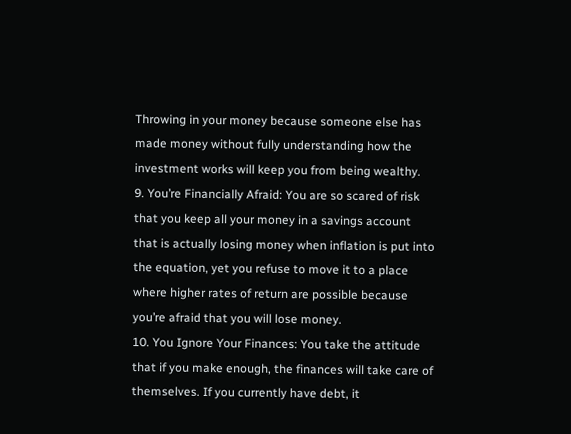Throwing in your money because someone else has made money without fully understanding how the investment works will keep you from being wealthy.
9. You’re Financially Afraid: You are so scared of risk that you keep all your money in a savings account that is actually losing money when inflation is put into the equation, yet you refuse to move it to a place where higher rates of return are possible because you’re afraid that you will lose money.
10. You Ignore Your Finances: You take the attitude that if you make enough, the finances will take care of themselves. If you currently have debt, it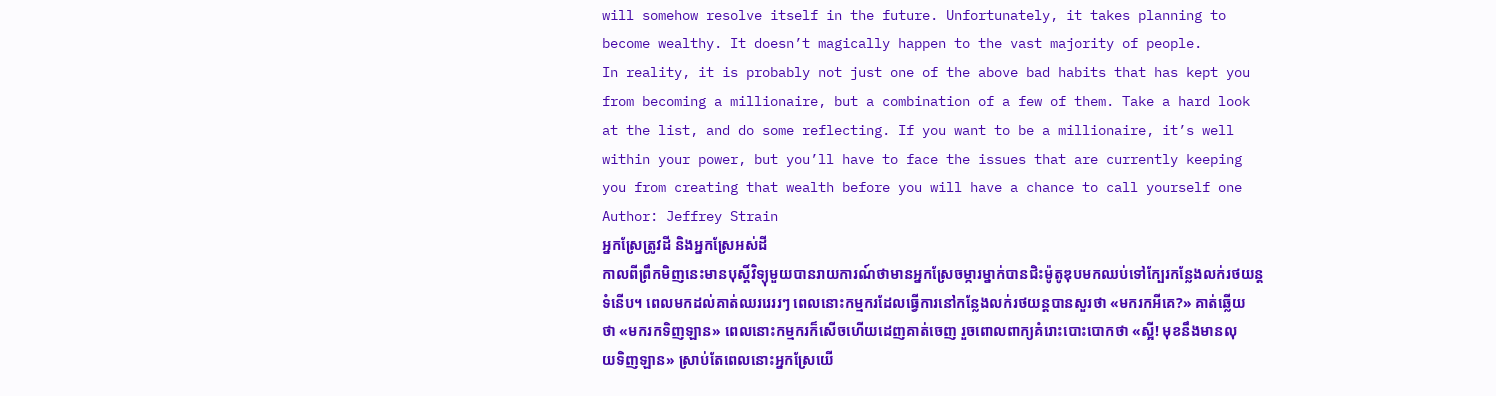will somehow resolve itself in the future. Unfortunately, it takes planning to become wealthy. It doesn’t magically happen to the vast majority of people.
In reality, it is probably not just one of the above bad habits that has kept you from becoming a millionaire, but a combination of a few of them. Take a hard look at the list, and do some reflecting. If you want to be a millionaire, it’s well within your power, but you’ll have to face the issues that are currently keeping you from creating that wealth before you will have a chance to call yourself one
Author: Jeffrey Strain
អ្នកស្រែត្រូវដី និងអ្នកស្រែអស់ដី
កាលពីព្រឹកមិញនេះមានបុស្តិ៍វិទ្យុមួយបានរាយការណ៍ថាមានអ្នកស្រែចម្ការម្នាក់បានជិះម៉ូតូឌុបមកឈប់ទៅក្បែរកន្លែងលក់រថយន្តទំនើប។ ពេលមកដល់គាត់ឈររេររៗ ពេលនោះកម្មករដែលធ្វើការនៅកន្លែងលក់រថយន្តបានសួរថា «មករកអីគេ?» គាត់ឆ្លើយថា «មករកទិញឡាន» ពេលនោះកម្មករក៏សើចហើយដេញគាត់ចេញ រួចពោលពាក្យគំរោះបោះបោកថា «ស្អី! មុខនឹងមានលុយទិញឡាន» ស្រាប់តែពេលនោះអ្នកស្រែយើ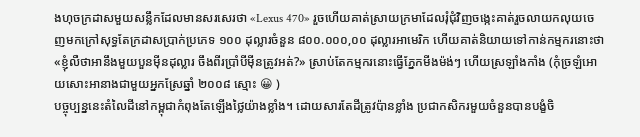ងហុចក្រដាសមួយសន្លឹកដែលមានសរសេរថា «Lexus 470» រួចហើយគាត់ស្រាយក្រមាដែលរុំជុំវិញចង្កេះគាត់រួចលាយកលុយចេញមកក្រៅសុទ្ធតែក្រដាសប្រាក់ប្រភេទ ១០០ ដុល្លារចំនួន ៨០០.០០០,០០ ដុល្លារអាមេរិក ហើយគាត់និយាយទៅកាន់កម្មករនោះថា «ខ្ញុំលឺថាអានឹងមួយបួនម៉ីនដុល្លារ ចឹងពីរប្រាំបីម៉ីនត្រូវអត់?» ស្រាប់តែកម្មករនោះធ្វើភ្នែកមីងម៉ង់ៗ ហើយស្រឡាំងកាំង (កុំច្រឡំអោយសោះអានាងជាមួយអ្នកស្រែឆ្នាំ ២០០៨ ស្មោះ 😀 )
បច្ចុប្បន្ននេះតំលៃដីនៅកម្ពុជាកំពុងតែឡើងថ្លៃយ៉ាងខ្លាំង។ ដោយសារតែដីត្រូវប៉ានខ្លាំង ប្រជាកសិករមួយចំនួនបានបង្ខំចិ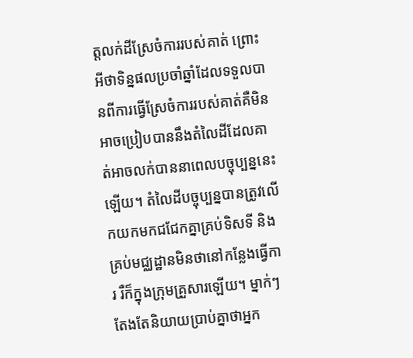ត្តលក់ដីស្រែចំការរបស់គាត់ ព្រោះអីថាទិន្នផលប្រចាំឆ្នាំដែលទទួលបានពីការធ្វើស្រែចំការរបស់គាត់គឺមិនអាចប្រៀបបាននឹងតំលៃដីដែលគាត់អាចលក់បាននាពេលបច្ចុប្បន្ននេះឡើយ។ តំលៃដីបច្ចុប្បន្នបានត្រូវលើកយកមកជជែកគ្នាគ្រប់ទិសទី និងគ្រប់មជ្ឈដ្ឋានមិនថានៅកន្លែងធ្វើការ រឺក៏ក្នុងក្រុមគ្រួសារឡើយ។ ម្នាក់ៗតែងតែនិយាយប្រាប់គ្នាថាអ្នក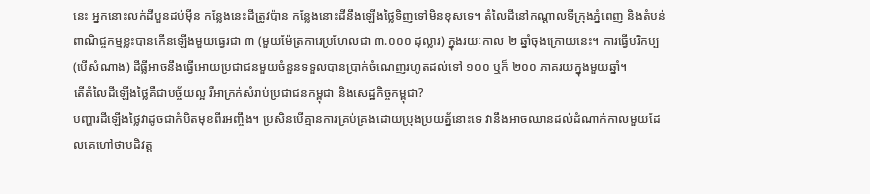នេះ អ្នកនោះលក់ដីបួនដប់ម៉ីន កន្លែងនេះដីត្រូវប៉ាន កន្លែងនោះដីនឹងឡើងថ្លៃទិញទៅមិនខុសទេ។ តំលៃដីនៅកណ្តាលទីក្រុងភ្នំពេញ និងតំបន់ពាណិជ្ចកម្មខ្លះបានកើនឡើងមួយធ្វេរជា ៣ (មួយម៉ែត្រការេប្រហែលជា ៣.០០០ ដុល្លារ) ក្នុងរយៈកាល ២ ឆ្នាំចុងក្រោយនេះ។ ការធ្វើបរិកប្ប (បើសំណាង) ដីធ្លីអាចនឹងធ្វើអោយប្រជាជនមួយចំនួនទទួលបានប្រាក់ចំណេញរហូតដល់ទៅ ១០០ ឬក៏ ២០០ ភាគរយក្នុងមួយឆ្នាំ។
តើតំលៃដីឡើងថ្លៃគឺជាបច្ច័យល្អ រឺអាក្រក់សំរាប់ប្រជាជនកម្ពុជា និងសេដ្ឋកិច្ចកម្ពុជា?
បញ្ហារដីឡើងថ្លៃវាដូចជាកំបិតមុខពីរអញ្ចឹង។ ប្រសិនបើគ្មានការគ្រប់គ្រងដោយប្រុងប្រយត្ន័នោះទេ វានឹងអាចឈានដល់ដំណាក់កាលមួយដែលគេហៅថាបដិវត្ត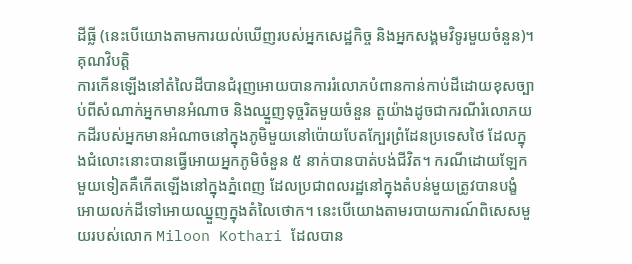ដីធ្លី (នេះបើយោងតាមការយល់ឃើញរបស់អ្នកសេដ្ឋកិច្ច និងអ្នកសង្គមវិទូរមួយចំនួន)។
គុណវិបត្តិ
ការកើនឡើងនៅតំលៃដីបានជំរុញអោយបានការរំលោភបំពានកាន់កាប់ដីដោយខុសច្បាប់ពីសំណាក់អ្នកមានអំណាច និងឈ្នួញទុច្ចរិតមួយចំនួន តួយ៉ាងដូចជាករណីរំលោភយកដីរបស់អ្នកមានអំណាចនៅក្នុងភូមិមួយនៅប៉ោយបែតក្បែរព្រំដែនប្រទេសថៃ ដែលក្នុងជំលោះនោះបានធ្វើអោយអ្នកភូមិចំនួន ៥ នាក់បានបាត់បង់ជីវិត។ ករណីដោយឡែកមួយទៀតគឺកើតឡើងនៅក្នុងភ្នំពេញ ដែលប្រជាពលរដ្ឋនៅក្នុងតំបន់មួយត្រូវបានបង្ខំអោយលក់ដីទៅអោយឈ្នួញក្នុងតំលៃថោក។ នេះបើយោងតាមរបាយការណ៍ពិសេសមួយរបស់លោក Miloon Kothari ដែលបាន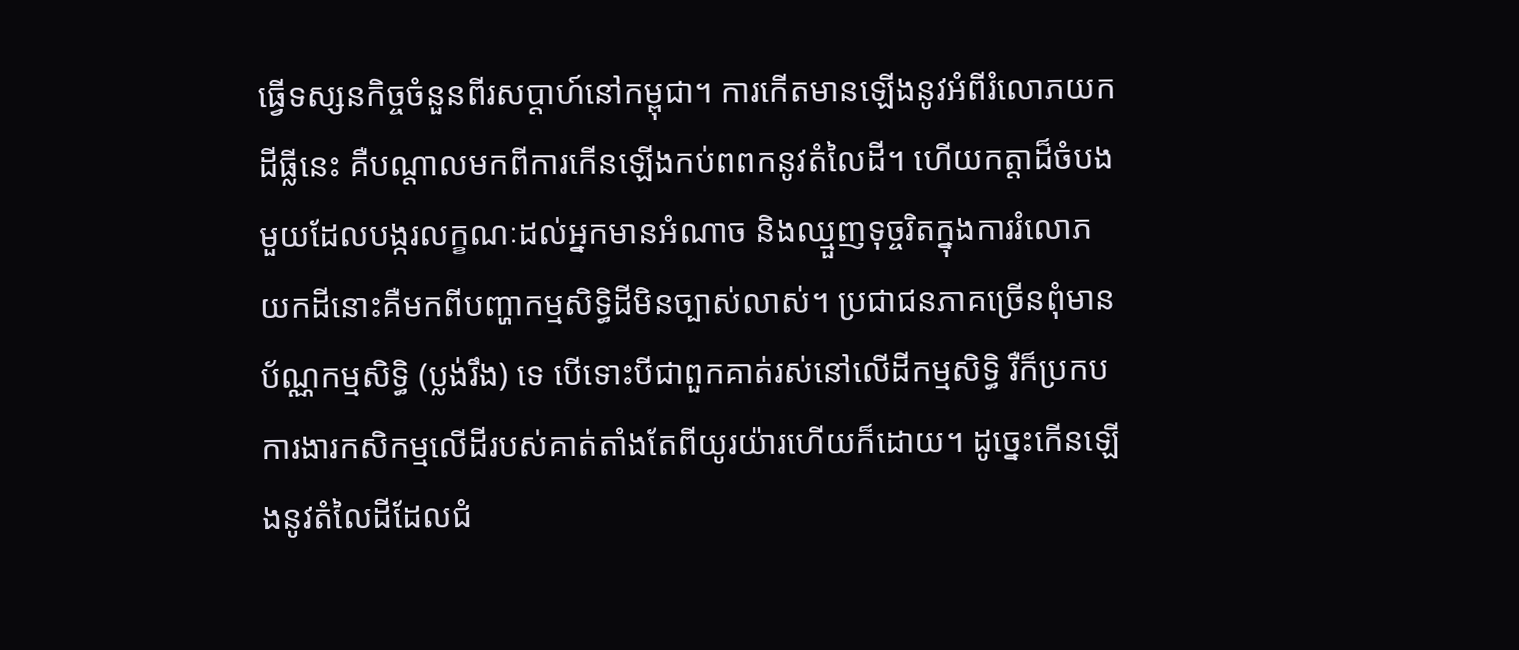ធ្វើទស្សនកិច្ចចំនួនពីរសប្តាហ៍នៅកម្ពុជា។ ការកើតមានឡើងនូវអំពីរំលោភយកដីធ្លីនេះ គឺបណ្តាលមកពីការកើនឡើងកប់ពពកនូវតំលៃដី។ ហើយកត្តាដ៏ចំបងមួយដែលបង្ករលក្ខណៈដល់អ្នកមានអំណាច និងឈ្មួញទុច្ចរិតក្នុងការរំលោភយកដីនោះគឺមកពីបញ្ហាកម្មសិទ្ធិដីមិនច្បាស់លាស់។ ប្រជាជនភាគច្រើនពុំមានប័ណ្ណកម្មសិទ្ធិ (ប្លង់រឹង) ទេ បើទោះបីជាពួកគាត់រស់នៅលើដីកម្មសិទ្ធិ រឺក៏ប្រកបការងារកសិកម្មលើដីរបស់គាត់តាំងតែពីយូរយ៉ារហើយក៏ដោយ។ ដូច្នេះកើនឡើងនូវតំលៃដីដែលជំ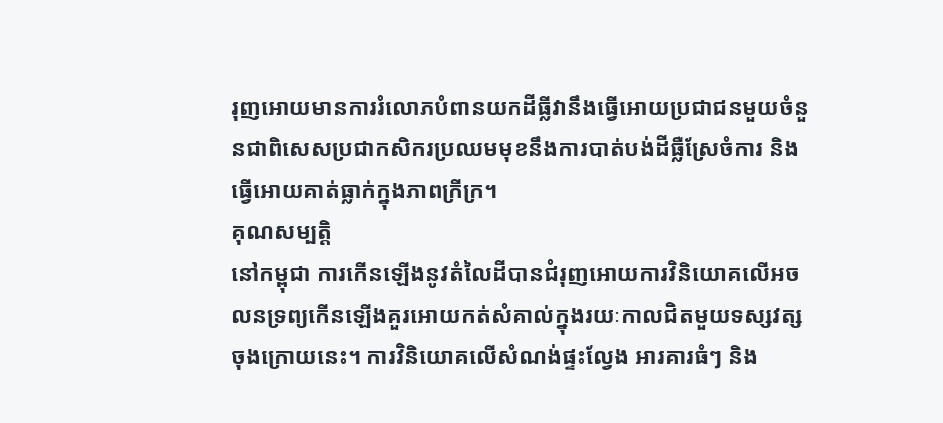រុញអោយមានការរំលោភបំពានយកដីធ្លីវានឹងធ្វើអោយប្រជាជនមួយចំនួនជាពិសេសប្រជាកសិករប្រឈមមុខនឹងការបាត់បង់ដីធ្លឺស្រែចំការ និងធ្វើអោយគាត់ធ្លាក់ក្នុងភាពក្រីក្រ។
គុណសម្បត្តិ
នៅកម្ពុជា ការកើនឡើងនូវតំលៃដីបានជំរុញអោយការវិនិយោគលើអចលនទ្រព្យកើនឡើងគួរអោយកត់សំគាល់ក្នុងរយៈកាលជិតមួយទស្សវត្សចុងក្រោយនេះ។ ការវិនិយោគលើសំណង់ផ្ទះល្វែង អារគារធំៗ និង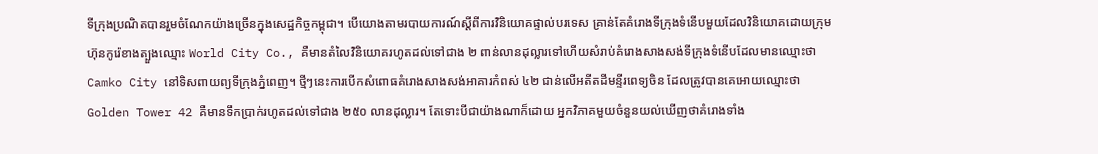ទីក្រុងប្រណិតបានរួមចំណែកយ៉ាងច្រើនក្នុងសេដ្ឋកិច្ចកម្ពុជា។ បើយោងតាមរបាយការណ៍ស្តីពីការវិនិយោគផ្ទាល់បរទេស គ្រាន់តែគំរោងទីក្រុងទំនើបមួយដែលវិនិយោគដោយក្រុមហ៊ុនកូរ៉េខាងត្បួងឈ្មោះ World City Co., គឺមានតំលៃវិនិយោគរហូតដល់ទៅជាង ២ ពាន់លានដុល្លារទៅហើយសំរាប់គំរោងសាងសង់ទីក្រុងទំនើបដែលមានឈ្មោះថា Camko City នៅទិសពាយព្យទីក្រុងភ្នំពេញ។ ថ្មីៗនេះការបើកសំពោធគំរោងសាងសង់អាគារកំពស់ ៤២ ជាន់លើអតីតដីមន្ទីរពេទ្យចិន ដែលត្រូវបានគេអោយឈ្មោះថា Golden Tower 42 គឺមានទឹកប្រាក់រហូតដល់ទៅជាង ២៥០ លានដុល្លារ។ តែទោះបីជាយ៉ាងណាក៏ដោយ អ្នកវិភាគមួយចំនួនយល់ឃើញថាគំរោងទាំង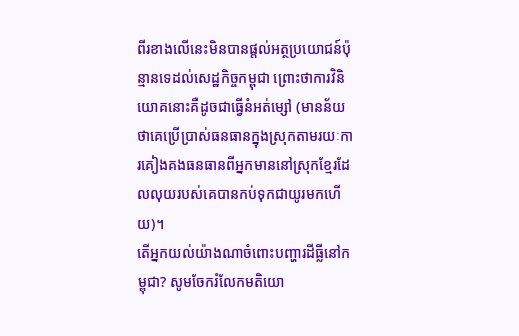ពីរខាងលើនេះមិនបានផ្តល់អត្ថប្រយោជន៍ប៉ុន្មានទេដល់សេដ្ឋកិច្ចកម្ពុជា ព្រោះថាការវិនិយោគនោះគឺដូចជាធ្វើនំអត់ម្សៅ (មានន័យថាគេប្រើប្រាស់ធនធានក្នុងស្រុកតាមរយៈការគៀងគងធនធានពីអ្នកមាននៅស្រុកខ្មែរដែលលុយរបស់គេបានកប់ទុកជាយូរមកហើយ)។
តើអ្នកយល់យ៉ាងណាចំពោះបញ្ហារដីធ្លីនៅកម្ពុជា? សូមចែករំលែកមតិយោ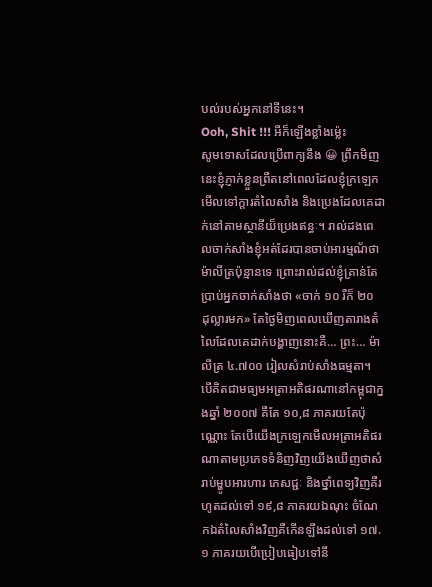បល់របស់អ្នកនៅទីនេះ។
Ooh, Shit !!! អីក៏ឡើងខ្លាំងម៉្លេះ
សូមទោសដែលប្រើពាក្យនឹង 😀 ព្រឹកមិញនេះខ្ញុំភ្ញាក់ខ្លួនព្រឺតនៅពេលដែលខ្ញុំក្រឡេកមើលទៅក្តារតំលៃសាំង និងប្រេងដែលគេដាក់នៅតាមស្ថានីយ៏ប្រេងឥន្ធៈ។ រាល់ដងពេលចាក់សាំងខ្ញុំអត់ដែរបានចាប់អារម្មណ័ថាម៉ាលីត្រប៉ុន្មានទេ ព្រោះរាល់ដល់ខ្ញុំគ្រាន់តែប្រាប់អ្នកចាក់សាំងថា «ចាក់ ១០ រឺក៏ ២០ ដុល្លារមក» តែថ្ងៃមិញពេលឃើញតារាងតំលៃដែលគេដាក់បង្ហាញនោះគឺ… ព្រះ… ម៉ាលីត្រ ៤.៧០០ រៀលសំរាប់សាំងធម្មតា។
បើគិតជាមធ្យមអត្រាអតិផរណានៅកម្ពុជាក្នងឆ្នាំ ២០០៧ គឺតែ ១០,៨ ភាគរយតែប៉ុណ្ណោះ តែបើយើងក្រឡេកមើលអត្រាអតិផរណាតាមប្រភេទទំនិញវិញយើងឃើញថាសំរាប់ម្ហូបអារហារ ភេសជ្ជៈ និងថ្នាំពេទ្យវិញគឺរហូតដល់ទៅ ១៩,៨ ភាគរយឯណុះ ចំណែកឯតំលៃសាំងវិញគឺកើនឡីងដល់ទៅ ១៧.១ ភាគរយបើប្រៀបធៀបទៅនឹ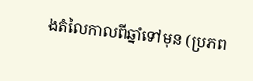ងតំលៃកាលពីឆ្នាំទៅមុន (ប្រភព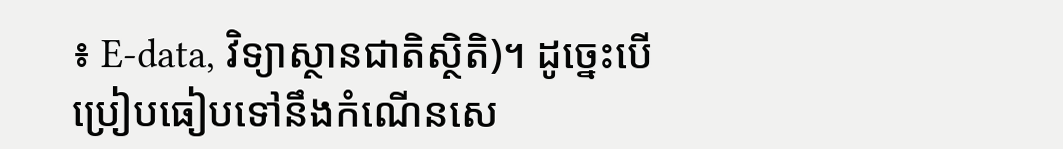៖ E-data, វិទ្យាស្ថានជាតិស្ថិតិ)។ ដូច្នេះបើប្រៀបធៀបទៅនឹងកំណើនសេ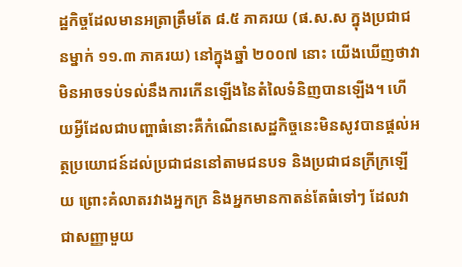ដ្ឋកិច្ចដែលមានអត្រាត្រឹមតែ ៨.៥ ភាគរយ (ផ.ស.ស ក្នុងប្រជាជនម្នាក់ ១១.៣ ភាគរយ) នៅក្នុងឆ្នាំ ២០០៧ នោះ យើងឃើញថាវាមិនអាចទប់ទល់នឹងការកើនឡើងនៃតំលៃទំនិញបានឡើង។ ហើយអ្វីដែលជាបញ្ហាធំនោះគឺកំណើនសេដ្ឋកិច្ចនេះមិនសូវបានផ្តល់អត្ថប្រយោជន៍ដល់ប្រជាជននៅតាមជនបទ និងប្រជាជនក្រីក្រឡើយ ព្រោះគំលាតរវាងអ្នកក្រ និងអ្នកមានកាតន់តែធំទៅៗ ដែលវាជាសញ្ញាមួយ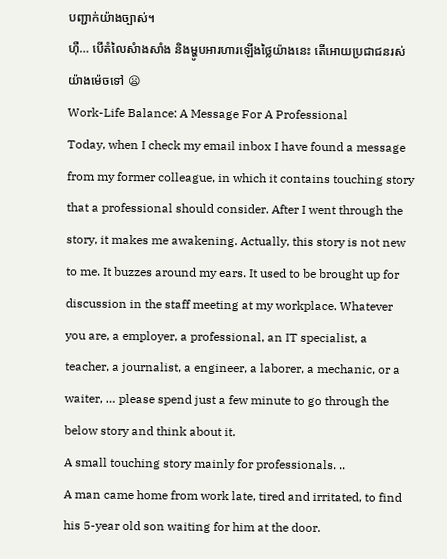បញ្ជាក់យ៉ាងច្បាស់។
ហ៊ឺ… បើតំលៃសំាងសាំង និងម្ហូបអារហារឡើងថ្លៃយ៉ាងនេះ តើអោយប្រជាជនរស់យ៉ាងម៉េចទៅ 😦
Work-Life Balance: A Message For A Professional
Today, when I check my email inbox I have found a message from my former colleague, in which it contains touching story that a professional should consider. After I went through the story, it makes me awakening. Actually, this story is not new to me. It buzzes around my ears. It used to be brought up for discussion in the staff meeting at my workplace. Whatever you are, a employer, a professional, an IT specialist, a teacher, a journalist, a engineer, a laborer, a mechanic, or a waiter, … please spend just a few minute to go through the below story and think about it.
A small touching story mainly for professionals. ..
A man came home from work late, tired and irritated, to find his 5-year old son waiting for him at the door.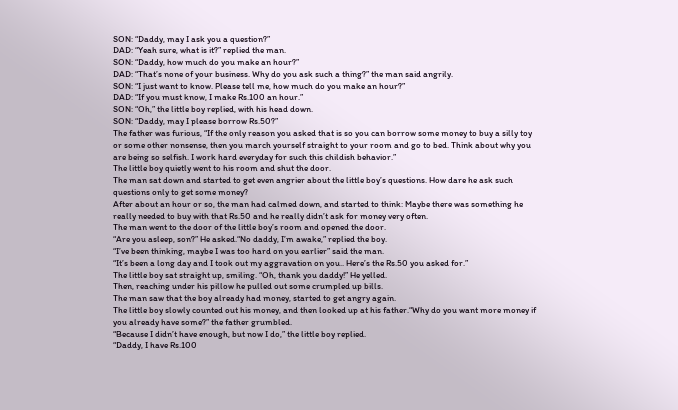SON: “Daddy, may I ask you a question?”
DAD: “Yeah sure, what is it?” replied the man.
SON: “Daddy, how much do you make an hour?”
DAD: “That’s none of your business. Why do you ask such a thing?” the man said angrily.
SON: “I just want to know. Please tell me, how much do you make an hour?”
DAD: “If you must know, I make Rs.100 an hour.”
SON: “Oh,” the little boy replied, with his head down.
SON: “Daddy, may I please borrow Rs.50?”
The father was furious, “If the only reason you asked that is so you can borrow some money to buy a silly toy or some other nonsense, then you march yourself straight to your room and go to bed. Think about why you are being so selfish. I work hard everyday for such this childish behavior.”
The little boy quietly went to his room and shut the door.
The man sat down and started to get even angrier about the little boy’s questions. How dare he ask such questions only to get some money?
After about an hour or so, the man had calmed down, and started to think: Maybe there was something he really needed to buy with that Rs.50 and he really didn’t ask for money very often.
The man went to the door of the little boy’s room and opened the door.
“Are you asleep, son?” He asked.“No daddy, I’m awake,” replied the boy.
“I’ve been thinking, maybe I was too hard on you earlier” said the man.
“It’s been a long day and I took out my aggravation on you.. Here’s the Rs.50 you asked for.”
The little boy sat straight up, smiling. “Oh, thank you daddy!” He yelled.
Then, reaching under his pillow he pulled out some crumpled up bills.
The man saw that the boy already had money, started to get angry again.
The little boy slowly counted out his money, and then looked up at his father.“Why do you want more money if you already have some?” the father grumbled.
“Because I didn’t have enough, but now I do,” the little boy replied.
“Daddy, I have Rs.100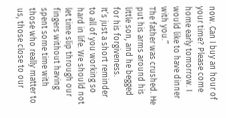now. Can I buy an hour of your time? Please come home early tomorrow. I would like to have dinner with you.”
The father was crushed. He put his arms around his little son, and he begged for his forgiveness.
It’s just a short reminder to all of you working so hard in life. We should not let time slip through our fingers without having spent some time with those who really matter to us, those close to our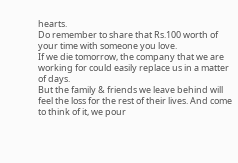hearts.
Do remember to share that Rs.100 worth of your time with someone you love.
If we die tomorrow, the company that we are working for could easily replace us in a matter of days.
But the family & friends we leave behind will feel the loss for the rest of their lives. And come to think of it, we pour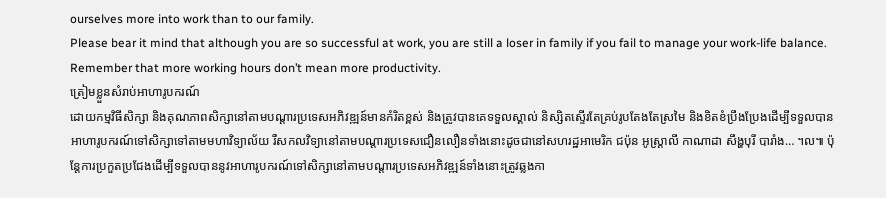ourselves more into work than to our family.
Please bear it mind that although you are so successful at work, you are still a loser in family if you fail to manage your work-life balance. Remember that more working hours don’t mean more productivity.
ត្រៀមខ្លួនសំរាប់អាហារូបករណ៍
ដោយកម្មវិធីសិក្សា និងគុណភាពសិក្សានៅតាមបណ្តារប្រទេសអភិវឌ្ឍន៍មានកំរិតខ្ពស់ និងត្រូវបានគេទទួលស្គាល់ និស្សិតស្ទើរតែគ្រប់រូបតែងតែស្រមៃ និងខិតខំប្រឹងប្រែងដើម្បីទទួលបានអាហារូបករណ៍ទៅសិក្សាទៅតាមមហាវិទ្យាល័យ រឺសកលវិទ្យានៅតាមបណ្តារប្រទេសជឿនលឿនទាំងនោះដូចជានៅសហរដ្ឋអាមេរិក ជប៉ុន អូស្រ្តាលី កាណាដា សឹង្ហបុរី បារាំង… ។ល៕ ប៉ុន្តែការប្រកួតប្រជែងដើម្បីទទួលបាននូវអាហារូបករណ៍ទៅសិក្សានៅតាមបណ្តារប្រទេសអភិវឌ្ឍន៍ទាំងនោះត្រូវឆ្លងកា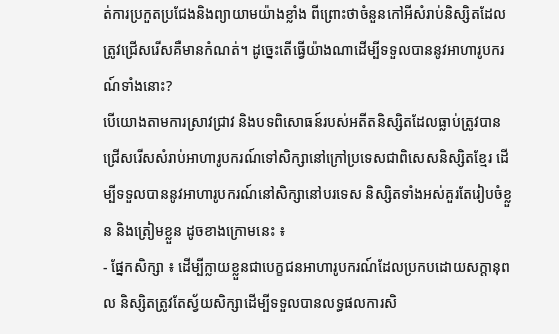ត់ការប្រកួតប្រជែងនិងព្យាយាមយ៉ាងខ្លាំង ពីព្រោះថាចំនួនកៅអីសំរាប់និស្សិតដែលត្រូវជ្រើសរើសគឺមានកំណត់។ ដូច្នេះតើធ្វើយ៉ាងណាដើម្បីទទួលបាននូវអាហារូបករណ៍ទាំងនោះ?
បើយោងតាមការស្រាវជ្រាវ និងបទពិសោធន៍របស់អតីតនិស្សិតដែលធ្លាប់ត្រូវបានជ្រើសរើសសំរាប់អាហារូបករណ៍ទៅសិក្សានៅក្រៅប្រទេសជាពិសេសនិស្សិតខ្មែរ ដើម្បីទទួលបាននូវអាហារូបករណ៍នៅសិក្សានៅបរទេស និស្សិតទាំងអស់គួរតែរៀបចំខ្លួន និងត្រៀមខ្លួន ដូចខាងក្រោមនេះ ៖
- ផ្នែកសិក្សា ៖ ដើម្បីក្លាយខ្លួនជាបេក្ខជនអាហារូបករណ៍ដែលប្រកបដោយសក្តានុពល និស្សិតត្រូវតែស្វ័យសិក្សាដើម្បីទទួលបានលទ្ធផលការសិ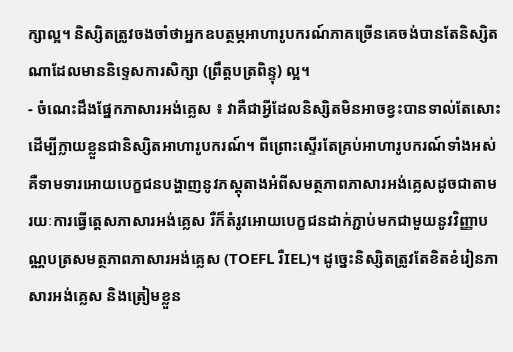ក្សាល្អ។ និស្សិតត្រូវចងចាំថាអ្នកឧបត្ថម្ភអាហារូបករណ៍ភាគច្រើនគេចង់បានតែនិស្សិតណាដែលមាននិទ្ទេសការសិក្សា (ព្រឹត្តបត្រពិន្ទុ) ល្អ។
- ចំណេះដឹងផ្នែកភាសារអង់គ្លេស ៖ វាគឺជាអ្វីដែលនិស្សិតមិនអាចខ្វះបានទាល់តែសោះដើម្បីក្លាយខ្លួនជានិស្សិតអាហារូបករណ៍។ ពីព្រោះស្ទើរតែគ្រប់អាហារូបករណ៍ទាំងអស់គឺទាមទារអោយបេក្ខជនបង្ហាញនូវភស្តុតាងអំពីសមត្ថភាពភាសារអង់គ្លេសដូចជាតាមរយៈការធ្វើតេ្តសភាសារអង់គ្លេស រឺក៏តំរូវអោយបេក្ខជនដាក់ភ្ជាប់មកជាមួយនូវវិញ្ញាបណ្ណបត្រសមត្ថភាពភាសារអង់គ្លេស (TOEFL រឺIEL)។ ដូច្នេះនិស្សិតត្រូវតែខិតខំរៀនភាសារអង់គ្លេស និងត្រៀមខ្លួន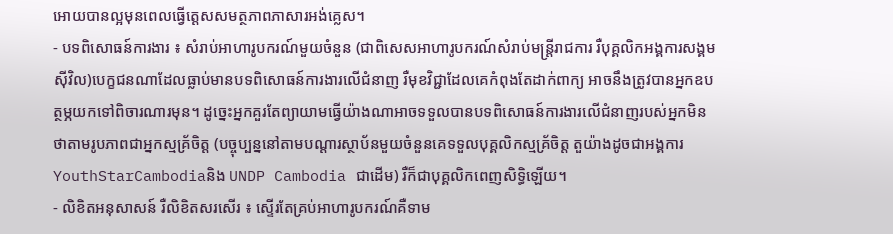អោយបានល្អមុនពេលធ្វើតេ្តសសមត្ថភាពភាសារអង់គ្លេស។
- បទពិសោធន៍ការងារ ៖ សំរាប់អាហារូបករណ៍មួយចំនួន (ជាពិសេសអាហារូបករណ៍សំរាប់មន្រ្តីរាជការ រឺបុគ្គលិកអង្គការសង្គមស៊ីវិល)បេក្ខជនណាដែលធ្លាប់មានបទពិសោធន៍ការងារលើជំនាញ រឺមុខវិជ្ជាដែលគេកំពុងតែដាក់ពាក្យ អាចនឹងត្រូវបានអ្នកឧបត្ថម្ភយកទៅពិចារណារមុន។ ដូច្នេះអ្នកគួរតែព្យាយាមធ្វើយ៉ាងណាអាចទទួលបានបទពិសោធន៍ការងារលើជំនាញរបស់អ្នកមិនថាតាមរូបភាពជាអ្នកស្មគ្រ័ចិត្ត (បច្ចុប្បន្ននៅតាមបណ្តារស្ថាប័នមួយចំនួនគេទទួលបុគ្គលិកស្មគ្រ័ចិត្ត តួយ៉ាងដូចជាអង្គការ YouthStarCambodiaនិង UNDP Cambodia ជាដើម) រឺក៏ជាបុគ្គលិកពេញសិទ្ធិឡើយ។
- លិខិតអនុសាសន៍ រឺលិខិតសរសើរ ៖ ស្ទើរតែគ្រប់អាហារូបករណ៍គឺទាម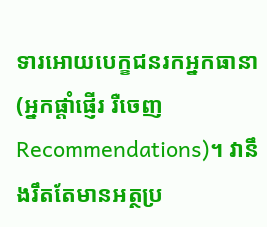ទារអោយបេក្ខជនរកអ្នកធានា (អ្នកផ្តាំផ្ញើរ រឺចេញRecommendations)។ វានឹងរឹតតែមានអត្ថប្រ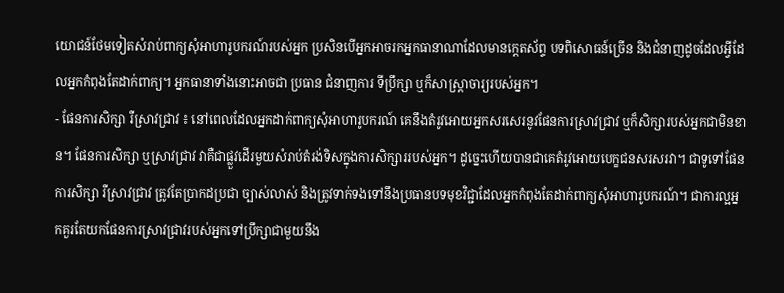យោជន៍ថែមទៀតសំរាប់ពាក្យសុំអាហារូបករណ៍របស់អ្នក ប្រសិនបើអ្នកអាចរកអ្នកធានាណាដែលមានកេ្តតស័ព្ទ បទពិសោធន៍ច្រើន និងជំនាញដូចដែលអ្វីដែលអ្នកកំពុងតែដាក់ពាក្យ។ អ្នកធានាទាំងនោះអាចជា ប្រធាន ជំនាញការ ទីប្រឹក្សា ឬក៏សាស្រ្តាចារ្យរបស់អ្នក។
- ផែនការសិក្សា រឺស្រាវជ្រាវ ៖ នៅពេលដែលអ្នកដាក់ពាក្យសុំអាហារូបករណ៍ គេនឹងតំរូវអោយអ្នកសរសេរនូវផែនការស្រាវជ្រាវ ឬក៏សិក្សារបស់អ្នកជាមិនខាន។ ផែនការសិក្សា ឬស្រាវជ្រាវ វាគឺជាផ្លួវដើរមួយសំរាប់តំរង់ទិសក្នុងការសិក្សាររបស់អ្នក។ ដូច្នេះហើយបានជាគេតំរូវអោយបេក្ខជនសរសរវា។ ជាទូទៅផែនការសិក្សា រឺស្រាវជ្រាវ ត្រូវតែប្រាកដប្រជា ច្បាស់លាស់ និងត្រូវទាក់ទងទៅនឹងប្រធានបទមុខវិជ្ជាដែលអ្នកកំពុងតែដាក់ពាក្យសុំអាហារូបករណ៍។ ជាការល្អអ្នកគួរតែយកផែនការស្រាវជ្រាវរបស់អ្នកទៅប្រឹក្សាជាមួយនឹង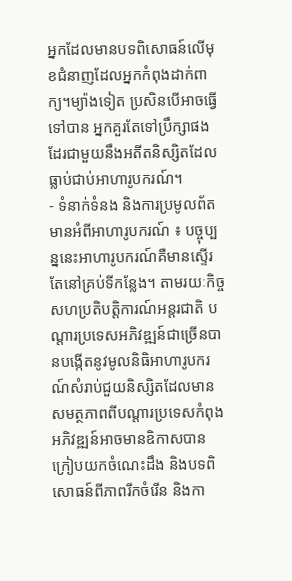អ្នកដែលមានបទពិសោធន៍លើមុខជំនាញដែលអ្នកកំពុងដាក់ពាក្យ។ម្យ៉ាងទៀត ប្រសិនបើអាចធ្វើទៅបាន អ្នកគួរតែទៅប្រឹក្សាផងដែរជាមួយនឹងអតីតនិស្សិតដែលធ្លាប់ជាប់អាហារូបករណ៍។
- ទំនាក់ទំនង និងការប្រមូលព័តមានអំពីអាហារូបករណ៍ ៖ បច្ចុប្បន្ននេះអាហារូបករណ៍គឺមានស្ទើរតែនៅគ្រប់ទីកន្លែង។ តាមរយៈកិច្ចសហប្រតិបត្តិការណ៍អន្តរជាតិ បណ្តារប្រទេសអភិវឌ្ឍន៍ជាច្រើនបានបង្កើតនូវមូលនិធិអាហារូបករណ៍សំរាប់ជួយនិស្សិតដែលមានសមត្ថភាពពីបណ្តារប្រទេសកំពុងអភិវឌ្ឍន៍អាចមានឧិកាសបានក្រៀបយកចំណេះដឹង និងបទពិសោធន៍ពីភាពរីកចំរើន និងកា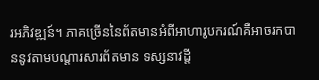រអភិវឌ្ឍន៍។ ភាគច្រើននៃព័តមានអំពីអាហារូបករណ៍គឺអាចរកបាននូវតាមបណ្តារសារព័តមាន ទស្សនាវដ្តី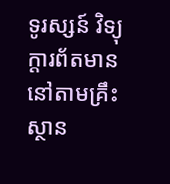ទូរស្សន៍ វិទ្យុក្តារព័តមាននៅតាមគ្រឹះស្ថាន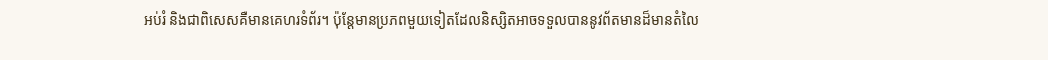អប់រំ និងជាពិសេសគឺមានគេហរទំព័រ។ ប៉ុន្តែមានប្រភពមួយទៀតដែលនិស្សិតអាចទទួលបាននូវព័តមានដ៏មានតំលៃ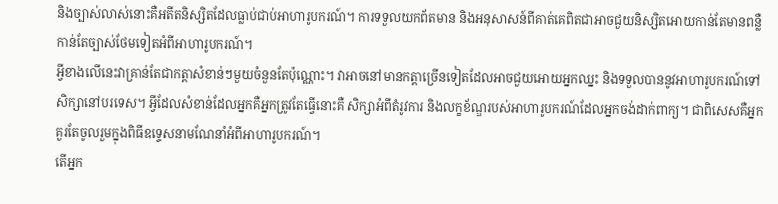និងច្បាស់លាស់នោះគឺអតីតនិស្សិតដែលធ្លាប់ជាប់អាហារូបករណ៍។ ការទទួលយកព័តមាន និងអនុសាសន៍ពីគាត់គេពិតជាអាចជួយនិស្សិតអោយកាន់តែមានពន្លឺកាន់តែច្បាស់ថែមទៀតអំពីអាហារូបករណ៍។
អ្វីខាងលើនេះវាគ្រាន់តែជាកត្តាសំខាន់ៗមួយចំនួនតែប៉ុណ្ណោះ។ វាអាចនៅមានកត្តាច្រើនទៀតដែលអាចជួយអោយអ្នកឈ្នះ និងទទួលបាននូវអាហារូបករណ៍ទៅសិក្សានៅបរទេស។ អ្វីដែលសំខាន់ដែលអ្នកគឺអ្នកត្រូវតែធ្វើនោះគឺ សិក្សាអំពីតំរូវការ និងលក្ខខ័ណ្ឌរបស់អាហារូបករណ៍ដែលអ្នកចង់ដាក់ពាក្យ។ ជាពិសេសគឺអ្នកគួរតែចូលរួមក្នុងពិធីឧទ្ទេសនាមណែនាំអំពីអាហារូបករណ៍។
តើអ្នក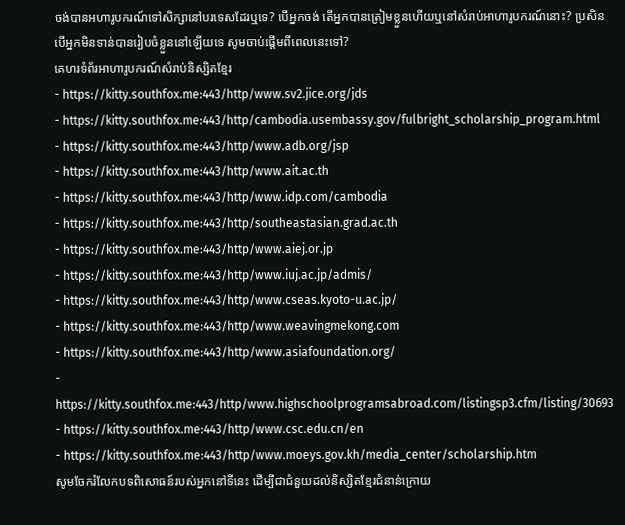ចង់បានអហារូបករណ៍ទៅសិក្សានៅបរទេសដែរឬទេ? បើអ្នកចង់ តើអ្នកបានត្រៀមខ្លួនហើយឬនៅសំរាប់អាហារូបករណ៍នោះ? ប្រសិនបើអ្នកមិនទាន់បានរៀបចំខ្លួននៅឡើយទេ សូមចាប់ផ្តើមពីពេលនេះទៅ?
គេហរទំព័រអាហារូបករណ៍សំរាប់និស្សិតខ្មែរ
- http://www.sv2.jice.org/jds
- http://cambodia.usembassy.gov/fulbright_scholarship_program.html
- http://www.adb.org/jsp
- http://www.ait.ac.th
- http://www.idp.com/cambodia
- http://southeastasian.grad.ac.th
- http://www.aiej.or.jp
- http://www.iuj.ac.jp/admis/
- http://www.cseas.kyoto-u.ac.jp/
- http://www.weavingmekong.com
- http://www.asiafoundation.org/
- http://www.highschoolprogramsabroad.com/listingsp3.cfm/listing/30693
- http://www.csc.edu.cn/en
- http://www.moeys.gov.kh/media_center/scholarship.htm
សូមចែករំលែកបទពិសោធន៍របស់អ្នកនៅទីនេះ ដើម្បីជាជំនួយដល់និស្សិតខ្មែរជំនាន់ក្រោយ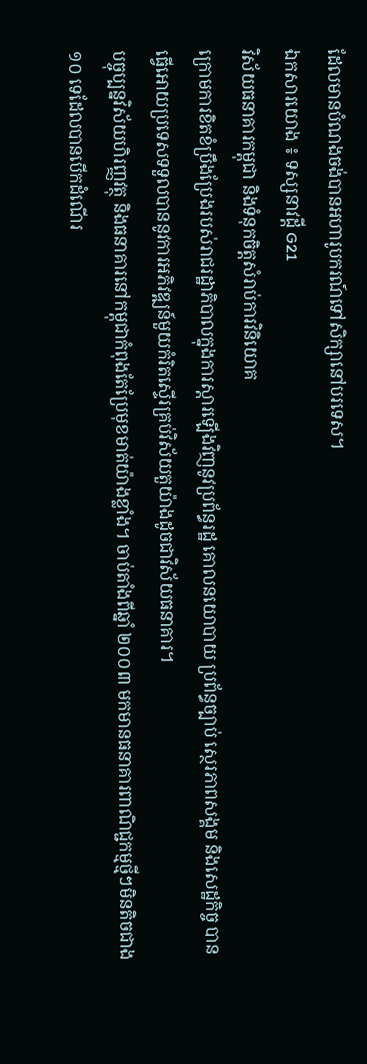ដែលមានបំណងចង់បានអហារូបករណ៍ទៅសិក្សានៅបរទេស។
ឯកសារយោង ៖ ទស្សនាវដ្តី G21
វិស័យធនាគារកម្ពុជា និងទំនុកចិត្តសំរាប់ការវិនិយោគ
ក្រោមការខិតខំប្រឹងប្រែងរបស់រាជរដ្ឋាភិបាលក្នុងការស្តារឡើងវិញនូវប្រព័ន្ធរដ្ឋ គោលនយោបាយ ប្រព័ន្ធច្បាប់ ស្ថេរភាពសង្គម និងសេដ្ឋកិច្ច បានធ្វើអោយប្រទេសទទួលបាននូវការអភិវឌ្ឍន៍មួយកំរិតស្ទើរគ្រប់វិស័យតួយ៉ាងដូចជាវិស័យធនាគារ។
បច្ចុប្បន្នវិស័យហិរញ្ញវត្ថុ និងធនាគារនៅកម្ពុជាកំពុងតែប្រែមុខមាត់យ៉ាងខ្លាំង។ ចាប់តាំងពីឆ្នាំ ២០០៣ មកមានធនាគារពាណិជ្ជកម្មថ្មីៗមិនតិចជាង ១០ ទេដែលបានបើកដំណើរ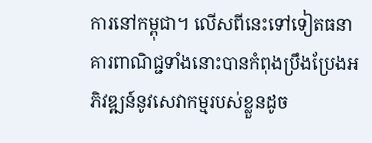ការនៅកម្ពុជា។ លើសពីនេះទៅទៀតធនាគារពាណិជ្ជទាំងនោះបានកំពុងប្រឹងប្រែងអភិវឌ្ឍន៍នូវសេវាកម្មរបស់ខ្លួនដូច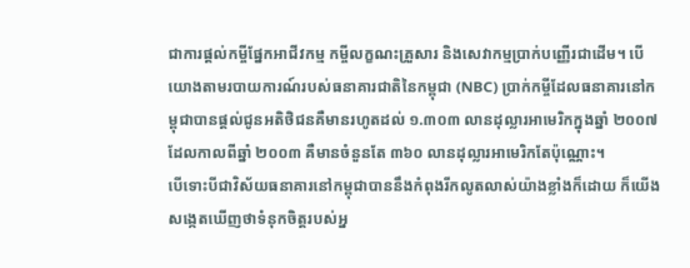ជាការផ្តល់កម្ចីផ្នែកអាជីវកម្ម កម្ចីលក្ខណះគ្រួសារ និងសេវាកម្មប្រាក់បញ្ញើរជាដើម។ បើយោងតាមរបាយការណ៍របស់ធនាគារជាតិនៃកម្ពុជា (NBC) ប្រាក់កម្ចីដែលធនាគារនៅកម្ពុជាបានផ្តល់ជូនអតិថិជនគឺមានរហូតដល់ ១.៣០៣ លានដុល្លារអាមេរិកក្នុងឆ្នាំ ២០០៧ ដែលកាលពីឆ្នាំ ២០០៣ គឺមានចំនួនតែ ៣៦០ លានដុល្លារអាមេរិកតែប៉ុណ្ណោះ។
បើទោះបីជាវិស័យធនាគារនៅកម្ពុជាបាននឹងកំពុងរីកលូតលាស់យ៉ាងខ្លាំងក៏ដោយ ក៏យើងសង្កេតឃើញថាទំនុកចិត្តរបស់អ្ន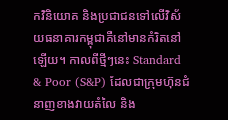កវិនិយោគ និងប្រជាជនទៅលើវិស័យធនាគារកម្ពុជាគឺនៅមានកំរិតនៅឡើយ។ កាលពីថ្មីៗនេះ Standard & Poor (S&P) ដែលជាក្រុមហ៊ុនជំនាញខាងវាយតំលៃ និង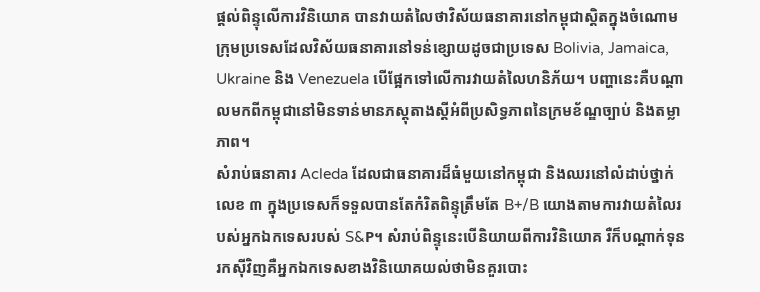ផ្តល់ពិន្ទុលើការវិនិយោគ បានវាយតំលៃថាវិស័យធនាគារនៅកម្ពុជាស្តិតក្នុងចំណោមក្រុមប្រទេសដែលវិស័យធនាគារនៅទន់ខ្សោយដូចជាប្រទេស Bolivia, Jamaica, Ukraine និង Venezuela បើផ្អែកទៅលើការវាយតំលៃហនិភ័យ។ បញ្ហានេះគឺបណ្តាលមកពីកម្ពុជានៅមិនទាន់មានភស្តុតាងស្តីអំពីប្រសិទ្ធភាពនៃក្រមខ័ណ្ឌច្បាប់ និងតម្លាភាព។
សំរាប់ធនាគារ Acleda ដែលជាធនាគារដ៏ធំមួយនៅកម្ពុជា និងឈរនៅលំដាប់ថ្នាក់លេខ ៣ ក្នុងប្រទេសក៏ទទួលបានតែកំរិតពិន្ទុត្រឹមតែ B+/B យោងតាមការវាយតំលៃរបស់អ្នកឯកទេសរបស់ S&P។ សំរាប់ពិន្ទុនេះបើនិយាយពីការវិនិយោគ រឺក៏បណ្តាក់ទុនរកស៊ីវិញគឺអ្នកឯកទេសខាងវិនិយោគយល់ថាមិនគួរបោះ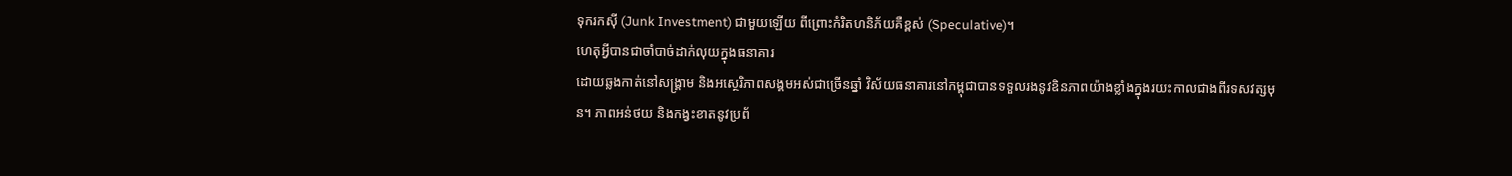ទុករកស៊ី (Junk Investment) ជាមួយឡើយ ពីព្រោះកំរិតហនិភ័យគឺខ្ពស់ (Speculative)។
ហេតុអ្វីបានជាចាំបាច់ដាក់លុយក្នុងធនាគារ
ដោយឆ្លងកាត់នៅសង្រ្គាម និងអស្ថេរិភាពសង្គមអស់ជាច្រើនឆ្នាំ វិស័យធនាគារនៅកម្ពុជាបានទទួលរងនូវឧិនភាពយ៉ាងខ្លាំងក្នុងរយះកាលជាងពីរទសវត្សមុន។ ភាពអន់ថយ និងកង្វះខាតនូវប្រព័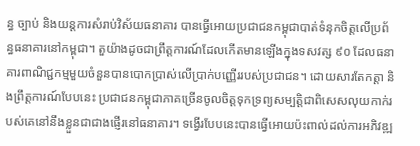ន្ធ ច្បាប់ និងយន្តការសំរាប់វិស័យធនាគារ បានធ្វើអោយប្រជាជនកម្ពុជាបាត់ទំនុកចិត្តលើប្រព័ន្ធធនាគារនៅកម្ពុជា។ តួយ៉ាងដូចជាព្រឹត្តការណ៍ដែលកើតមានឡើងក្នុងទសវត្ស ៩០ ដែលធនាគារពាណិជ្ជកម្មមួយចំនួនបានបោកប្រាស់លើប្រាក់បញ្ញើររបស់ប្រជាជន។ ដោយសារតែកត្តា និងព្រឹត្តការណ៍បែបនេះ ប្រជាជនកម្ពុជាភាគច្រើនចូលចិត្តទុកទ្រព្យសម្បត្តិជាពិសេសលុយកាក់របស់គេនៅនឹងខ្លួនជាជាងផ្ញើរនៅធនាគារ។ ទង្វើរបែបនេះបានធ្វើអោយប៉ះពាល់ដល់ការអភិវឌ្ឍ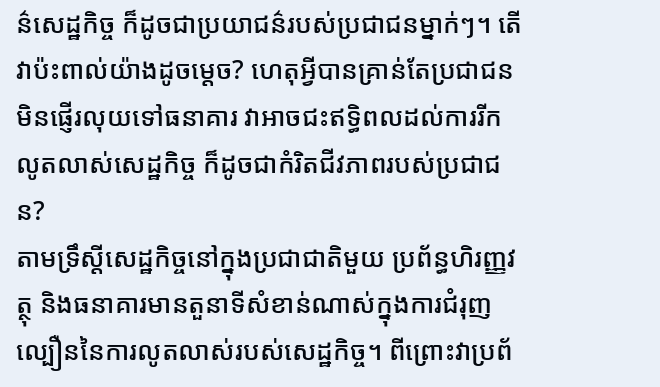ន៌សេដ្ឋកិច្ច ក៏ដូចជាប្រយាជន៌របស់ប្រជាជនម្នាក់ៗ។ តើវាប៉ះពាល់យ៉ាងដូចម្តេច? ហេតុអ្វីបានគ្រាន់តែប្រជាជនមិនផ្ញើរលុយទៅធនាគារ វាអាចជះឥទ្ធិពលដល់ការរីកលូតលាស់សេដ្ឋកិច្ច ក៏ដូចជាកំរិតជីវភាពរបស់ប្រជាជន?
តាមទ្រឹស្តីសេដ្ឋកិច្ចនៅក្នុងប្រជាជាតិមួយ ប្រព័ន្ធហិរញ្ញវត្ថុ និងធនាគារមានតួនាទីសំខាន់ណាស់ក្នុងការជំរុញល្បឿននៃការលូតលាស់របស់សេដ្ឋកិច្ច។ ពីព្រោះវាប្រព័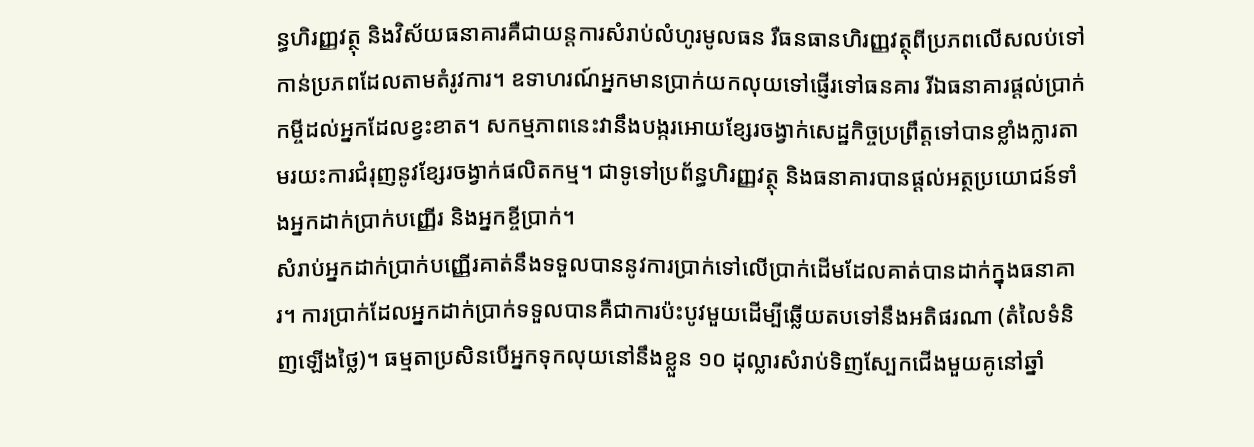ន្ធហិរញ្ញវត្ថុ និងវិស័យធនាគារគឺជាយន្តការសំរាប់លំហូរមូលធន រឺធនធានហិរញ្ញវត្ថុពីប្រភពលើសលប់ទៅកាន់ប្រភពដែលតាមតំរូវការ។ ឧទាហរណ៍អ្នកមានប្រាក់យកលុយទៅផ្ញើរទៅធនគារ រីឯធនាគារផ្តល់ប្រាក់កម្ចីដល់អ្នកដែលខ្វះខាត។ សកម្មភាពនេះវានឹងបង្ករអោយខ្សែរចង្វាក់សេដ្ឋកិច្ចប្រព្រឹត្តទៅបានខ្លាំងក្លារតាមរយះការជំរុញនូវខ្សែរចង្វាក់ផលិតកម្ម។ ជាទូទៅប្រព័ន្ធហិរញ្ញវត្ថុ និងធនាគារបានផ្តល់អត្ថប្រយោជន៍ទាំងអ្នកដាក់ប្រាក់បញ្ញើរ និងអ្នកខ្ចីប្រាក់។
សំរាប់អ្នកដាក់ប្រាក់បញ្ញើរគាត់នឹងទទួលបាននូវការប្រាក់ទៅលើប្រាក់ដើមដែលគាត់បានដាក់ក្នុងធនាគារ។ ការប្រាក់ដែលអ្នកដាក់ប្រាក់ទទួលបានគឺជាការប៉ះបូវមួយដើម្បីឆ្លើយតបទៅនឹងអតិផរណា (តំលៃទំនិញឡើងថ្លៃ)។ ធម្មតាប្រសិនបើអ្នកទុកលុយនៅនឹងខ្លួន ១០ ដុល្លារសំរាប់ទិញស្បែកជើងមួយគូនៅឆ្នាំ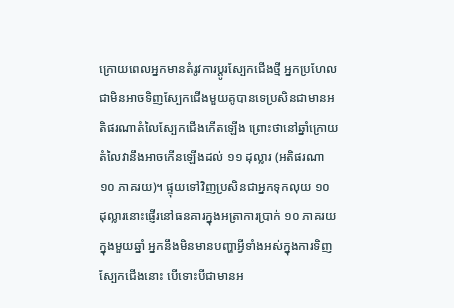ក្រោយពេលអ្នកមានតំរូវការប្តូរស្បែកជើងថ្មី អ្នកប្រហែលជាមិនអាចទិញស្បែកជើងមួយគូបានទេប្រសិនជាមានអតិផរណាតំលៃស្បែកជើងកើតឡើង ព្រោះថានៅឆ្នាំក្រោយតំលៃវានឹងអាចកើនឡើងដល់ ១១ ដុល្លារ (អតិផរណា ១០ ភាគរយ)។ ផ្ទុយទៅវិញប្រសិនជាអ្នកទុកលុយ ១០ ដុល្លារនោះផ្ញើរនៅធនគារក្នុងអត្រាការប្រាក់ ១០ ភាគរយក្នុងមួយឆ្នាំ អ្នកនឹងមិនមានបញ្ហាអ្វីទាំងអស់ក្នុងការទិញស្បែកជើងនោះ បើទោះបីជាមានអ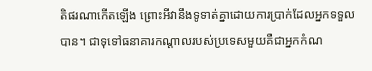តិផរណាកើតឡើង ព្រោះអីវានឹងទូទាត់គ្នាដោយការប្រាក់ដែលអ្នកទទួលបាន។ ជាទុទៅធនាគារកណ្តាលរបស់ប្រទេសមួយគឺជាអ្នកកំណ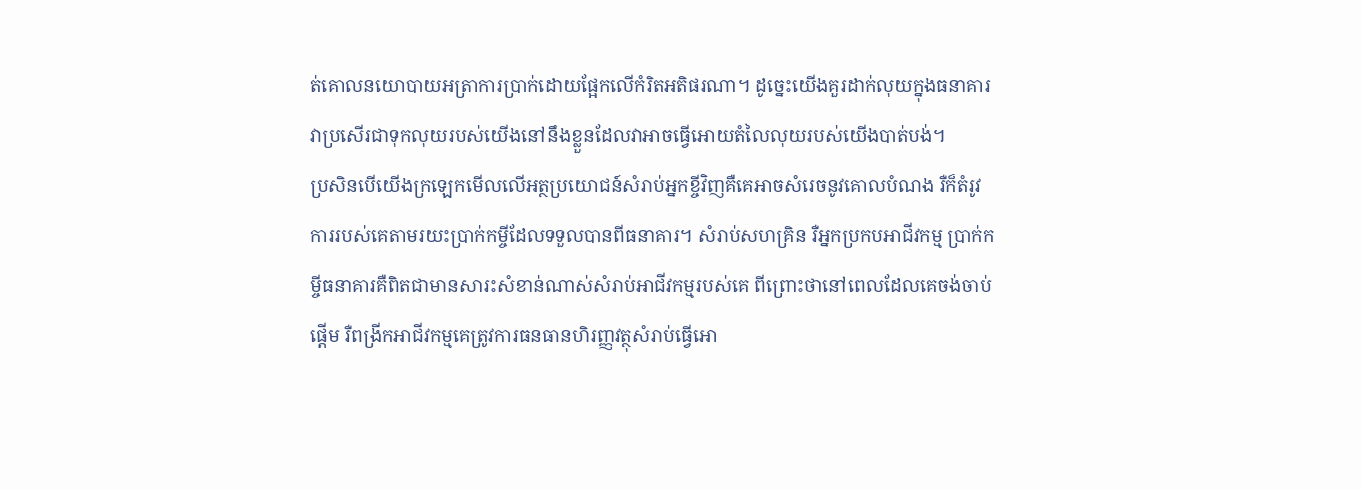ត់គោលនយោបាយអត្រាការប្រាក់ដោយផ្អែកលើកំរិតអតិផរណា។ ដូច្នេះយើងគួរដាក់លុយក្នុងធនាគារវាប្រសើរជាទុកលុយរបស់យើងនៅនឹងខ្លួនដែលវាអាចធ្វើអោយតំលៃលុយរបស់យើងបាត់បង់។
ប្រសិនបើយើងក្រឡេកមើលលើអត្ថប្រយោជន៍សំរាប់អ្នកខ្ចីវិញគឺគេអាចសំរេចនូវគោលបំណង រឺក៏តំរូវការរបស់គេតាមរយះប្រាក់កម្ចីដែលទទួលបានពីធនាគារ។ សំរាប់សហគ្រិន រឺអ្នកប្រកបអាជីវកម្ម ប្រាក់កម្ចីធនាគារគឺពិតជាមានសារះសំខាន់ណាស់សំរាប់អាជីវកម្មរបស់គេ ពីព្រោះថានៅពេលដែលគេចង់ចាប់ផ្តើម រឺពង្រីកអាជីវកម្មគេត្រូវការធនធានហិរញ្ញវត្ថុសំរាប់ធ្វើអោ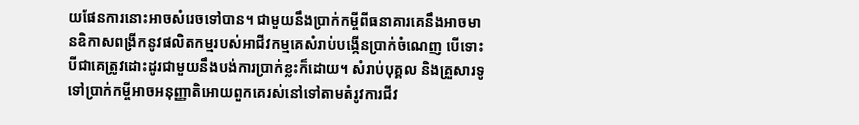យផែនការនោះអាចសំរេចទៅបាន។ ជាមួយនឹងប្រាក់កម្ចីពីធនាគារគេនឹងអាចមានឧិកាសពង្រីកនូវផលិតកម្មរបស់អាជីវកម្មគេសំរាប់បង្កើនប្រាក់ចំណេញ បើទោះបីជាគេត្រូវដោះដូរជាមួយនឹងបង់ការប្រាក់ខ្លះក៏ដោយ។ សំរាប់បុគ្គល និងគ្រួសារទូទៅប្រាក់កម្ចីអាចអនុញ្ញាតិអោយពួកគេរស់នៅទៅតាមតំរូវការជីវ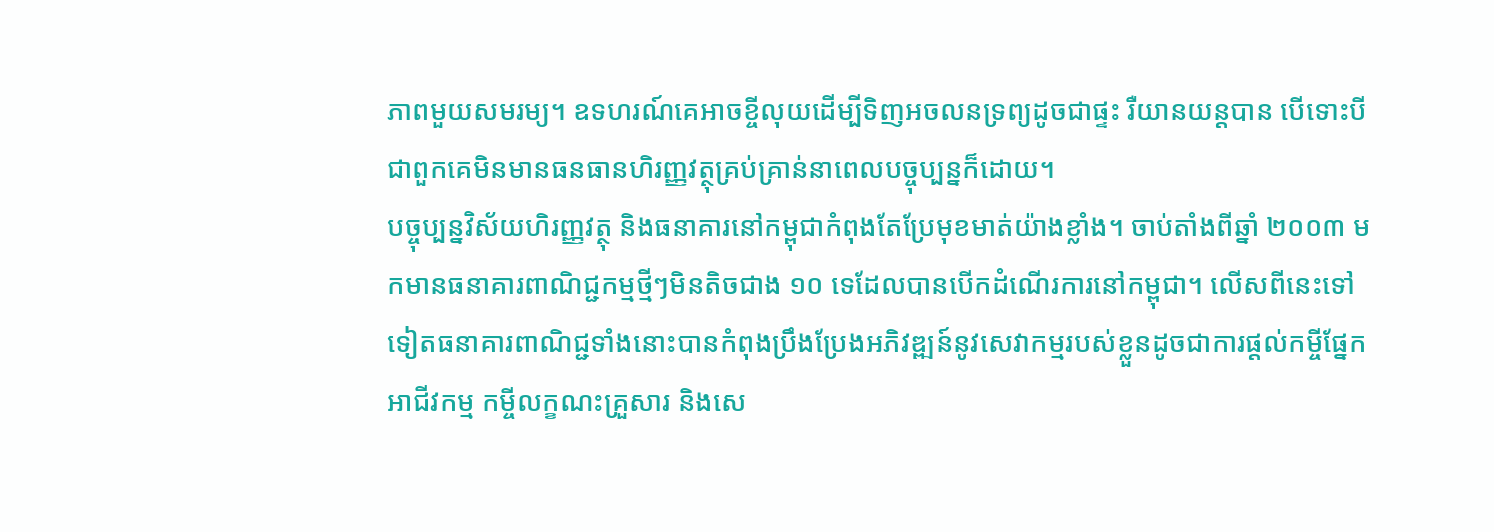ភាពមួយសមរម្យ។ ឧទហរណ៍គេអាចខ្ចីលុយដើម្បីទិញអចលនទ្រព្យដូចជាផ្ទះ រឺយានយន្តបាន បើទោះបីជាពួកគេមិនមានធនធានហិរញ្ញវត្ថុគ្រប់គ្រាន់នាពេលបច្ចុប្បន្នក៏ដោយ។
បច្ចុប្បន្នវិស័យហិរញ្ញវត្ថុ និងធនាគារនៅកម្ពុជាកំពុងតែប្រែមុខមាត់យ៉ាងខ្លាំង។ ចាប់តាំងពីឆ្នាំ ២០០៣ មកមានធនាគារពាណិជ្ជកម្មថ្មីៗមិនតិចជាង ១០ ទេដែលបានបើកដំណើរការនៅកម្ពុជា។ លើសពីនេះទៅទៀតធនាគារពាណិជ្ជទាំងនោះបានកំពុងប្រឹងប្រែងអភិវឌ្ឍន៍នូវសេវាកម្មរបស់ខ្លួនដូចជាការផ្តល់កម្ចីផ្នែកអាជីវកម្ម កម្ចីលក្ខណះគ្រួសារ និងសេ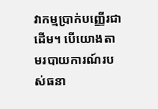វាកម្មប្រាក់បញ្ញើរជាដើម។ បើយោងតាមរបាយការណ៍របស់ធនា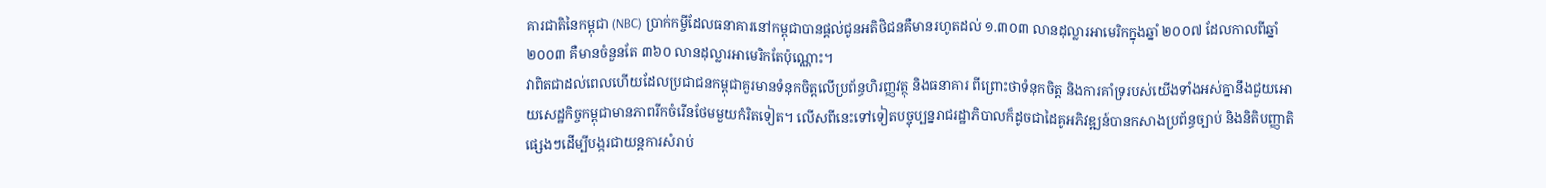គារជាតិនៃកម្ពុជា (NBC) ប្រាក់កម្ចីដែលធនាគារនៅកម្ពុជាបានផ្តល់ជូនអតិថិជនគឺមានរហូតដល់ ១.៣០៣ លានដុល្លារអាមេរិកក្នុងឆ្នាំ ២០០៧ ដែលកាលពីឆ្នាំ ២០០៣ គឺមានចំនួនតែ ៣៦០ លានដុល្លារអាមេរិកតែប៉ុណ្ណោះ។
វាពិតជាដល់ពេលហើយដែលប្រជាជនកម្ពុជាគួរមានទំនុកចិត្តលើប្រព័ន្ធហិរញ្ញវត្ថុ និងធនាគារ ពីព្រោះថាទំនុកចិត្ត និងការគាំទ្ររបស់យើងទាំងអស់គ្នានឹងជួយអោយសេដ្ឋកិច្ចកម្ពុជាមានភាពរីកចំរើនថែមមួយកំរិតទៀត។ លើសពីនេះទៅទៀតបច្ចុប្បន្នរាជរដ្ឋាភិបាលក៏ដូចជាដៃគូអភិវឌ្ឍន៍បានកសាងប្រព័ន្ធច្បាប់ និងនិតិបញ្ញាតិផ្សេងៗដើម្បីបង្ករជាយន្តការសំរាប់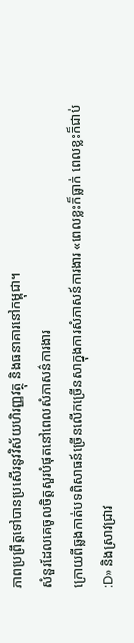ភាពប្រព្រឹត្តទៅបានប្រសើរនូវវិស័យហិរញ្ញវត្ថុ និងធនាគារនៅកម្ពុជា។
សំនួរដែលគេចូលចិត្តសួរបំផុតនៅពេលសំភាសន៌ការងារ
ក្រោយពីឆ្លងកាត់បទពិសាធន៍ច្រើនលើកច្រើនសាក្នុងការសំភាសន៍ការងារ «ពេលខ្លះក៏ធ្លាក់ ពេលខ្លះក៏ជាប់ :D» និងស្រាវជ្រាវ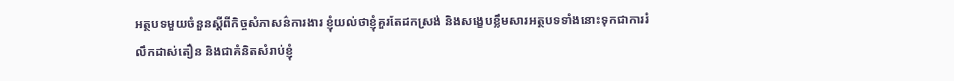អត្ថបទមួយចំនួនស្តីពីកិច្ចសំភាសន៌ការងារ ខ្ញុំយល់ថាខ្ញុំគួរតែដកស្រង់ និងសងេ្ខបខ្លឹមសារអត្ថបទទាំងនោះទុកជាការរំលឹកដាស់តឿន និងជាគំនិតសំរាប់ខ្ញុំ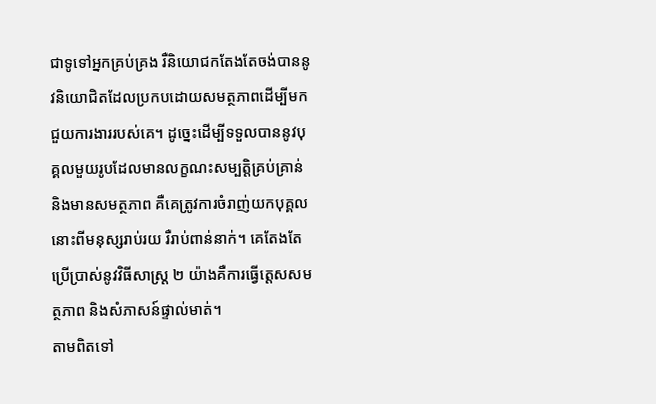ជាទូទៅអ្នកគ្រប់គ្រង រឺនិយោជកតែងតែចង់បាននូវនិយោជិតដែលប្រកបដោយសមត្ថភាពដើម្បីមកជួយការងាររបស់គេ។ ដូច្នេះដើម្បីទទួលបាននូវបុគ្គលមួយរូបដែលមានលក្ខណះសម្បត្តិគ្រប់គ្រាន់ និងមានសមត្ថភាព គឺគេត្រូវការចំរាញ់យកបុគ្គលនោះពីមនុស្សរាប់រយ រឺរាប់ពាន់នាក់។ គេតែងតែប្រើប្រាស់នូវវិធីសាស្រ្ត ២ យ៉ាងគឺការធ្វើត្តេសសមត្ថភាព និងសំភាសន៍ផ្ទាល់មាត់។
តាមពិតទៅ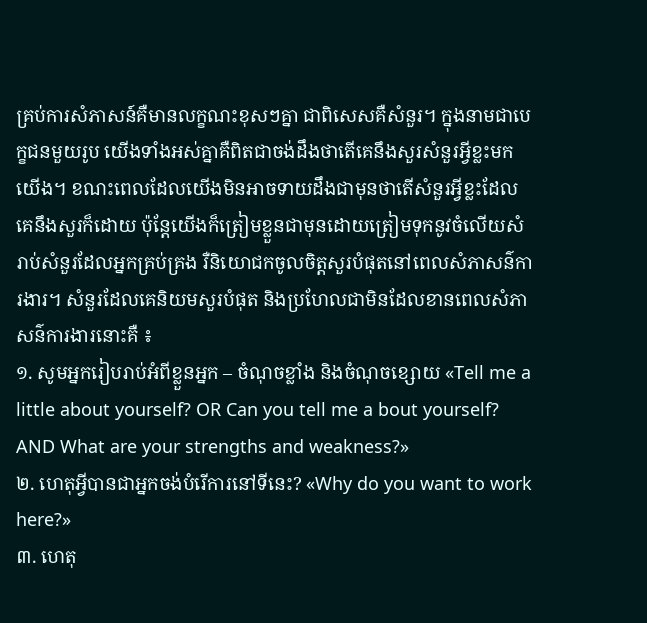គ្រប់ការសំភាសន៍គឺមានលក្ខណះខុសៗគ្នា ជាពិសេសគឺសំនួរ។ ក្នុងនាមជាបេក្ខជនមួយរូប យើងទាំងអស់គ្នាគឺពិតជាចង់ដឹងថាតើគេនឹងសួរសំនួរអ្វីខ្លះមកយើង។ ខណះពេលដែលយើងមិនអាចទាយដឹងជាមុនថាតើសំនួរអ្វីខ្លះដែលគេនឹងសួរក៏ដោយ ប៉ុន្តែយើងក៏ត្រៀមខ្លួនជាមុនដោយត្រៀមទុកនូវចំលើយសំរាប់សំនួរដែលអ្នកគ្រប់គ្រង រឺនិយោជកចូលចិត្តសួរបំផុតនៅពេលសំភាសន៌ការងារ។ សំនួរដែលគេនិយមសួរបំផុត និងប្រហែលជាមិនដែលខានពេលសំភាសន៌ការងារនោះគឺ ៖
១. សូមអ្នករៀបរាប់អំពីខ្លួនអ្នក – ចំណុចខ្លាំង និងចំណុចខ្សោយ «Tell me a little about yourself? OR Can you tell me a bout yourself? AND What are your strengths and weakness?»
២. ហេតុអ្វីបានជាអ្នកចង់បំរើការនៅទីនេះ? «Why do you want to work here?»
៣. ហេតុ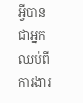អ្វីបានជាអ្នកឈប់ពីការងារ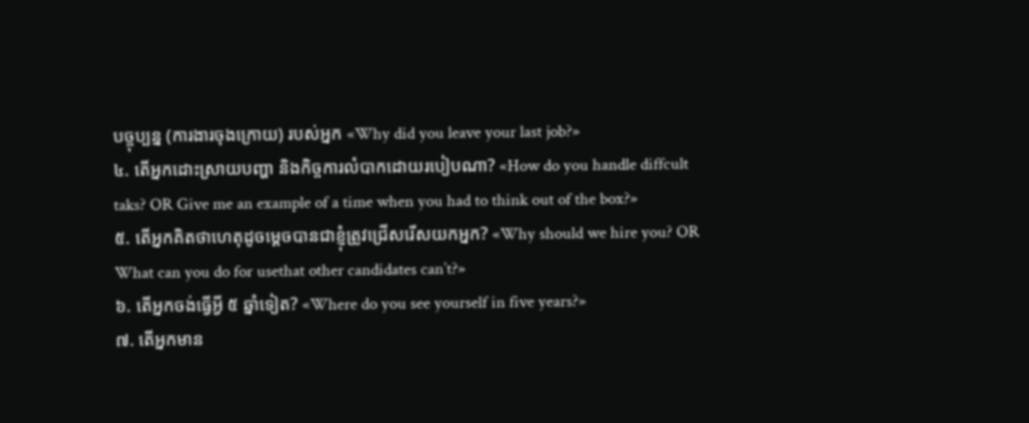បច្ចុប្បន្ន (ការងារចុងក្រោយ) របស់អ្នក «Why did you leave your last job?»
៤. តើអ្នកដោះស្រាយបញ្ហា និងកិច្ចការលំបាកដោយរបៀបណា? «How do you handle diffcult taks? OR Give me an example of a time when you had to think out of the box?»
៥. តើអ្នកគិតថាហេតុដូចម្តេចបានជាខ្ញុំត្រូវជ្រើសរើសយកអ្នក? «Why should we hire you? OR What can you do for usethat other candidates can’t?»
៦. តើអ្នកចង់ធ្វើអ្វី ៥ ឆ្នាំទៀត? «Where do you see yourself in five years?»
៧. តើអ្នកមាន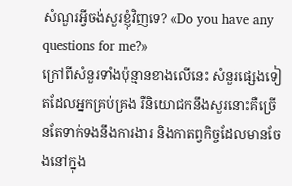សំណួរអ្វីចង់សួរខ្ញុំវិញទេ? «Do you have any questions for me?»
ក្រៅពីសំនួរទាំងប៉ុន្មានខាងលើនេះ សំនួរផ្សេងទៀតដែលអ្នកគ្រប់គ្រង រឺនិយោជកនឹងសួរនោះគឺច្រើនតែទាក់ទងនឹងការងារ និងកាតព្វកិច្ចដែលមានចែងនៅក្នុង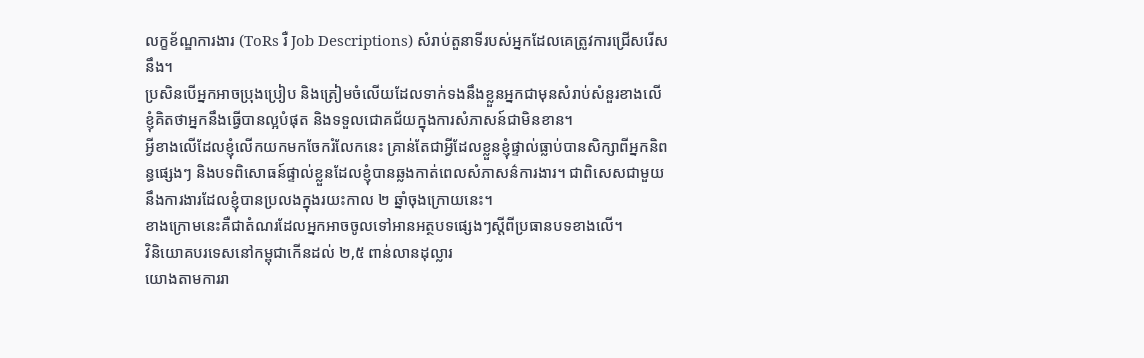លក្ខខ័ណ្ឌការងារ (ToRs រឺ Job Descriptions) សំរាប់តួនាទីរបស់អ្នកដែលគេត្រូវការជ្រើសរើសនឹង។
ប្រសិនបើអ្នកអាចប្រុងប្រៀប និងត្រៀមចំលើយដែលទាក់ទងនឹងខ្លួនអ្នកជាមុនសំរាប់សំនួរខាងលើ ខ្ញុំគិតថាអ្នកនឹងធ្វើបានល្អបំផុត និងទទួលជោគជ័យក្នុងការសំភាសន៍ជាមិនខាន។
អ្វីខាងលើដែលខ្ញុំលើកយកមកចែករំលែកនេះ គ្រាន់តែជាអ្វីដែលខ្លួនខ្ញុំផ្ទាល់ធ្លាប់បានសិក្សាពីអ្នកនិពន្ធផ្សេងៗ និងបទពិសោធន៍ផ្ទាល់ខ្លួនដែលខ្ញុំបានឆ្លងកាត់ពេលសំភាសន៌ការងារ។ ជាពិសេសជាមួយនឹងការងារដែលខ្ញុំបានប្រលងក្នុងរយះកាល ២ ឆ្នាំចុងក្រោយនេះ។
ខាងក្រោមនេះគឺជាតំណរដែលអ្នកអាចចូលទៅអានអត្ថបទផេ្សងៗស្តីពីប្រធានបទខាងលើ។
វិនិយោគបរទេសនៅកម្ពុជាកើនដល់ ២,៥ ពាន់លានដុល្លារ
យោងតាមការរា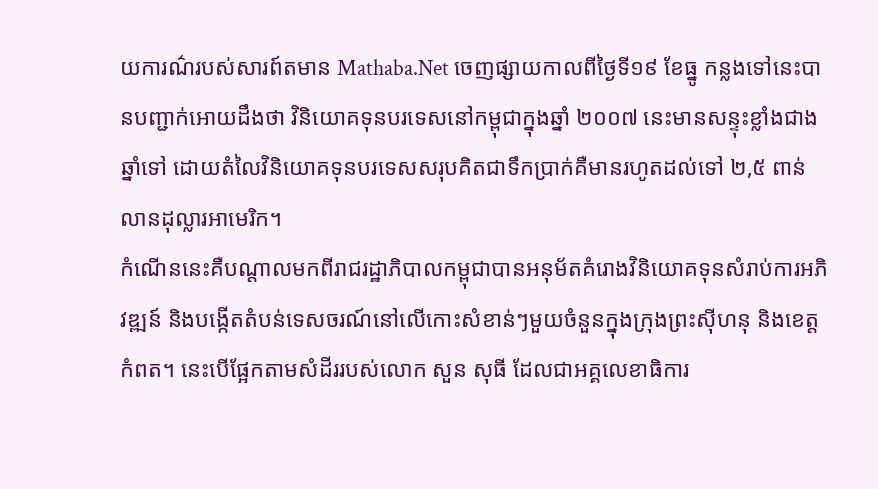យការណ៌របស់សារព៍តមាន Mathaba.Net ចេញផ្សាយកាលពីថ្ងៃទី១៩ ខែធ្នូ កន្លងទៅនេះបានបញ្ជាក់អោយដឹងថា វិនិយោគទុនបរទេសនៅកម្ពុជាក្នុងឆ្នាំ ២០០៧ នេះមានសន្ទុះខ្លាំងជាងឆ្នាំទៅ ដោយតំលៃវិនិយោគទុនបរទេសសរុបគិតជាទឹកប្រាក់គឺមានរហូតដល់ទៅ ២,៥ ពាន់លានដុល្លារអាមេរិក។
កំណើននេះគឺបណ្តាលមកពីរាជរដ្ឋាភិបាលកម្ពុជាបានអនុម័តគំរោងវិនិយោគទុនសំរាប់ការអភិវឌ្ឍន៍ និងបង្កើតតំបន់ទេសចរណ៍នៅលើកោះសំខាន់ៗមួយចំនួនក្នុងក្រុងព្រះស៊ីហនុ និងខេត្តកំពត។ នេះបើផ្អែកតាមសំដីររបស់លោក សួន សុធី ដែលជាអគ្គលេខាធិការ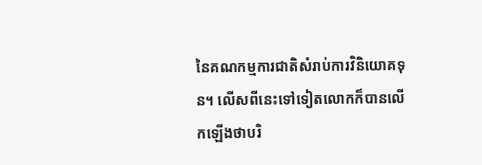នៃគណកម្មការជាតិសំរាប់ការវិនិយោគទុន។ លើសពីនេះទៅទៀតលោកក៏បានលើកឡើងថាបរិ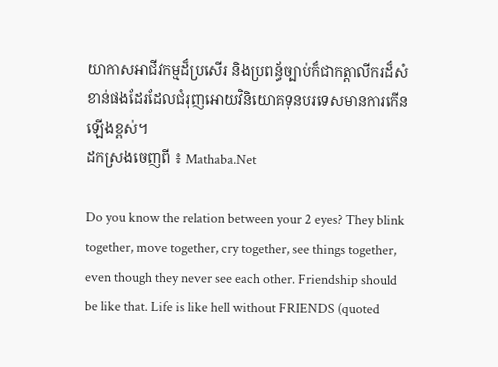យាកាសអាជីវកម្មដ៏ប្រសើរ និងប្រពន្ធ័ច្បាប់ក៏ជាកត្តាលីករដ៏សំខាន់ផងដែរដែលជំរុញអោយវិនិយោគទុនបរទេសមានការកើនឡើងខ្ពស់។
ដកស្រងចេញពី ៖ Mathaba.Net

Do you know the relation between your 2 eyes? They blink together, move together, cry together, see things together, even though they never see each other. Friendship should be like that. Life is like hell without FRIENDS (quoted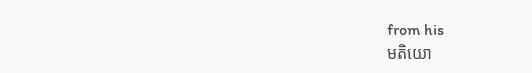from his
មតិយោ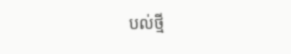បល់ថ្មី